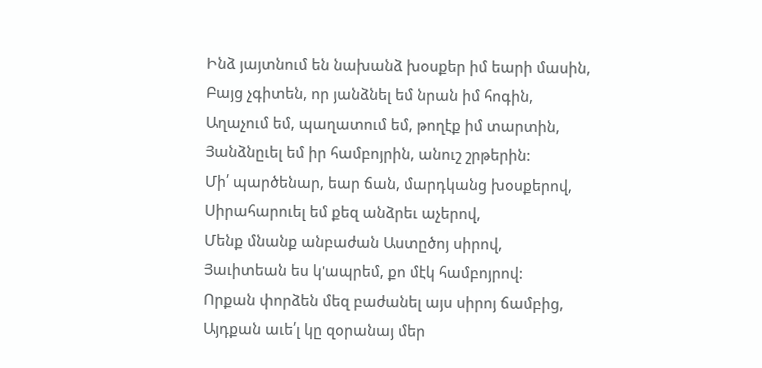Ինձ յայտնում են նախանձ խօսքեր իմ եարի մասին,
Բայց չգիտեն, որ յանձնել եմ նրան իմ հոգին,
Աղաչում եմ, պաղատում եմ, թողէք իմ տարտին,
Յանձնըւել եմ իր համբոյրին, անուշ շրթերին:
Մի՛ պարծենար, եար ճան, մարդկանց խօսքերով,
Սիրահարուել եմ քեզ անձրեւ աչերով,
Մենք մնանք անբաժան Աստըծոյ սիրով,
Յաւիտեան ես կ'ապրեմ, քո մէկ համբոյրով:
Որքան փորձեն մեզ բաժանել այս սիրոյ ճամբից,
Այդքան աւե՛լ կը զօրանայ մեր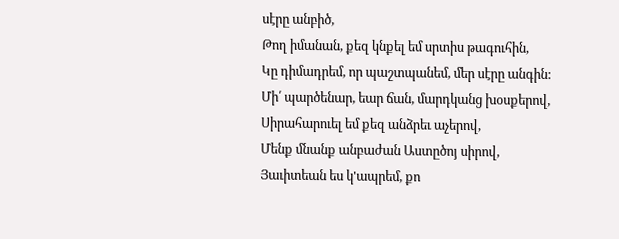սէրը անբիծ,
Թող իմանան, քեզ կնքել եմ սրտիս թագուհին,
Կը դիմադրեմ, որ պաշտպանեմ, մեր սէրը անգին:
Մի՛ պարծենար, եար ճան, մարդկանց խօսքերով,
Սիրահարուել եմ քեզ անձրեւ աչերով,
Մենք մնանք անբաժան Աստըծոյ սիրով,
Յաւիտեան ես կ'ապրեմ, քո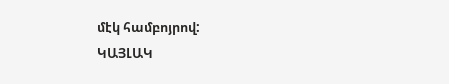մէկ համբոյրով:
ԿԱՅԼԱԿ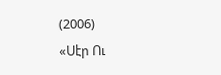(2006)
«Սէր Ու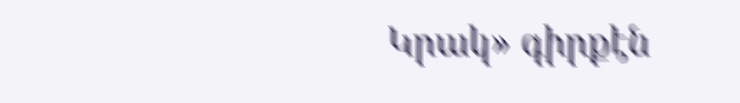Կրակ» գիրքէն